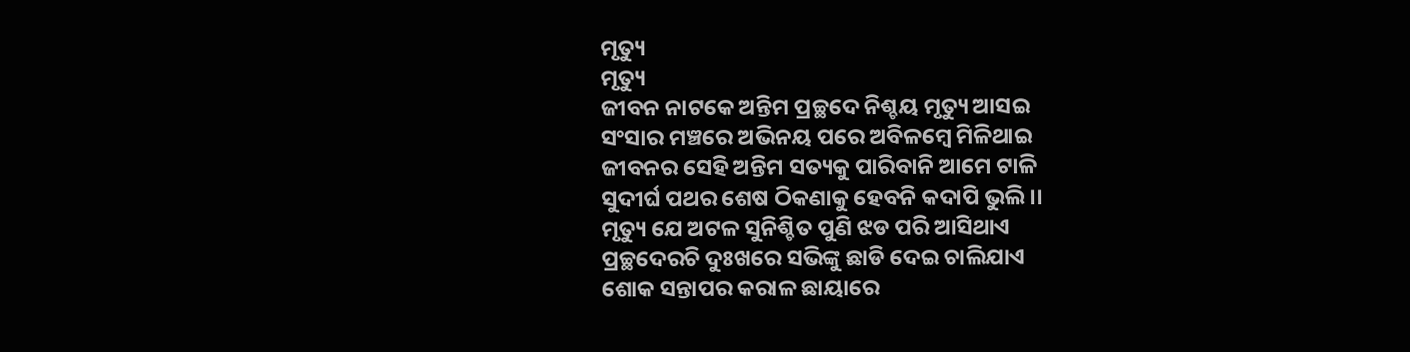ମୃତ୍ୟୁ
ମୃତ୍ୟୁ
ଜୀବନ ନାଟକେ ଅନ୍ତିମ ପ୍ରଚ୍ଛଦେ ନିଶ୍ଚୟ ମୃତ୍ୟୁ ଆସଇ
ସଂସାର ମଞ୍ଚରେ ଅଭିନୟ ପରେ ଅବିଳମ୍ବେ ମିଳିଥାଇ
ଜୀବନର ସେହି ଅନ୍ତିମ ସତ୍ୟକୁ ପାରିବାନି ଆମେ ଟାଳି
ସୁଦୀର୍ଘ ପଥର ଶେଷ ଠିକଣାକୁ ହେବନି କଦାପି ଭୁଲି ।।
ମୃତ୍ୟୁ ଯେ ଅଟଳ ସୁନିଶ୍ଚିତ ପୁଣି ଝଡ ପରି ଆସିଥାଏ
ପ୍ରଚ୍ଛଦେରଚି ଦୁଃଖରେ ସଭିଙ୍କୁ ଛାଡି ଦେଇ ଚାଲିଯାଏ
ଶୋକ ସନ୍ତାପର କରାଳ ଛାୟାରେ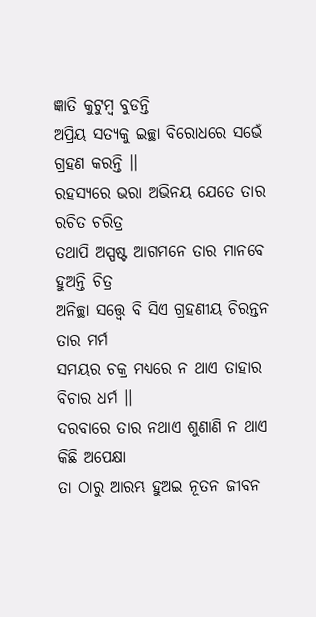ଜ୍ଞାତି କୁଟୁମ୍ବ ବୁଡନ୍ତି
ଅପ୍ରିୟ ସତ୍ୟକୁ ଇଚ୍ଛା ବିରୋଧରେ ସଭେଁ ଗ୍ରହଣ କରନ୍ତି ।।
ରହସ୍ୟରେ ଭରା ଅଭିନୟ ଯେତେ ତାର ରଚିତ ଚରିତ୍ର
ତଥାପି ଅସ୍ପଷ୍ଟ ଆଗମନେ ତାର ମାନବେ ହୁଅନ୍ତି ଚିତ୍ର
ଅନିଚ୍ଛା ସତ୍ତ୍ଵେ ବି ସିଏ ଗ୍ରହଣୀୟ ଚିରନ୍ତନ ତାର ମର୍ମ
ସମୟର ଚକ୍ର ମଧ୍ୟରେ ନ ଥାଏ ତାହାର ବିଚାର ଧର୍ମ ।।
ଦରବାରେ ତାର ନଥାଏ ଶୁଣାଣି ନ ଥାଏ କିଛି ଅପେକ୍ଷା
ତା ଠାରୁ ଆରମ୍ଭ ହୁଅଇ ନୂତନ ଜୀବନ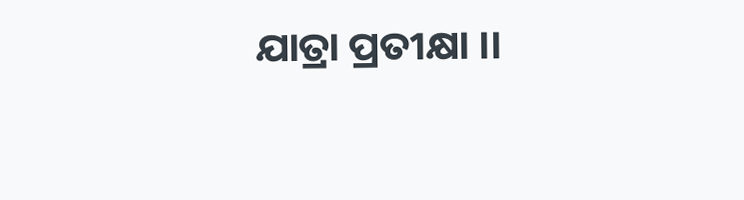ଯାତ୍ରା ପ୍ରତୀକ୍ଷା ।।